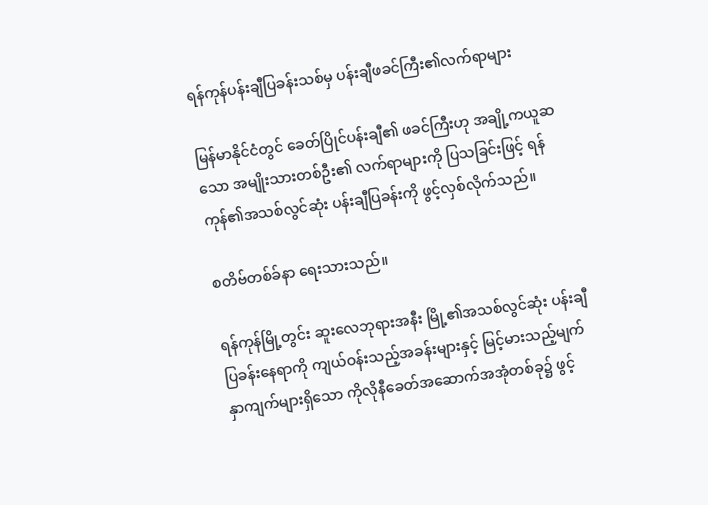ရန်ကုန်ပန်းချီပြခန်းသစ်မှ ပန်းချီဖခင်ကြီး၏လက်ရာများ

မြန်မာနိုင်ငံတွင် ခေတ်ပြိုင်ပန်းချီ၏ ဖခင်ကြီးဟု အချို့ကယူဆသော အမျိုးသားတစ်ဦး၏ လက်ရာများကို ပြသခြင်းဖြင့် ရန်ကုန်၏အသစ်လွင်ဆုံး ပန်းချီပြခန်းကို ဖွင့်လှစ်လိုက်သည်။

စတိဗ်တစ်ခ်နာ ရေးသားသည်။

ရန်ကုန်မြို့တွင်း ဆူးလေဘုရားအနီး မြို့၏အသစ်လွင်ဆုံး ပန်းချီပြခန်းနေရာကို ကျယ်ဝန်းသည့်အခန်းများနှင့် မြင့်မားသည့်မျက်နှာကျက်များရှိသော ကိုလိုနီခေတ်အဆောက်အအုံတစ်ခု၌ ဖွင့်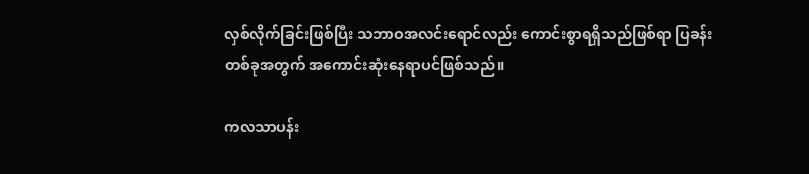လှစ်လိုက်ခြင်းဖြစ်ပြီး သဘာဝအလင်းရောင်လည်း ကောင်းစွာရရှိသည်ဖြစ်ရာ ပြခန်းတစ်ခုအတွက် အကောင်းဆုံးနေရာပင်ဖြစ်သည်။

ကလသာပန်း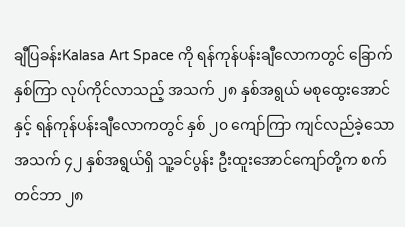ချီပြခန်းKalasa Art Space ကို ရန်ကုန်ပန်းချီလောကတွင် ခြောက်နှစ်ကြာ လုပ်ကိုင်လာသည့် အသက် ၂၈ နှစ်အရွယ် မစုထွေးအောင်နှင့် ရန်ကုန်ပန်းချီလောကတွင် နှစ် ၂၀ ကျော်ကြာ ကျင်လည်ခဲ့သော အသက် ၄၂ နှစ်အရွယ်ရှိ သူ့ခင်ပွန်း ဦးထူးအောင်ကျော်တို့က စက်တင်ဘာ ၂၈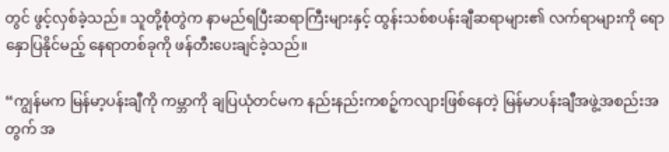တွင် ဖွင့်လှစ်ခဲ့သည်။ သူတို့စုံတွဲက နာမည်ရပြီးဆရာကြီးများနှင့် ထွန်းသစ်စပန်းချီဆရာများ၏ လက်ရာများကို ရောနှောပြနိုင်မည့် နေရာတစ်ခုကို ဖန်တီးပေးချင်ခဲ့သည်။

“ကျွန်မက မြန်မာ့ပန်းချီကို ကမ္ဘာကို ချပြယုံတင်မက နည်းနည်းကစဉ့်ကလျားဖြစ်နေတဲ့ မြန်မာပန်းချီအဖွဲ့အစည်းအတွက် အ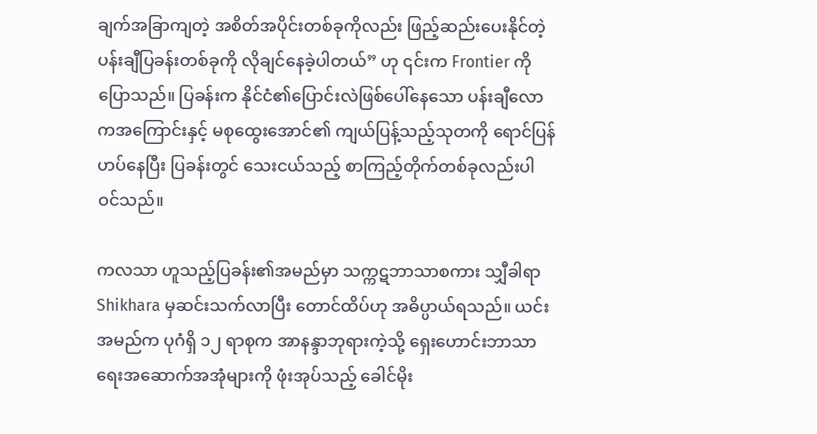ချက်အခြာကျတဲ့ အစိတ်အပိုင်းတစ်ခုကိုလည်း ဖြည့်ဆည်းပေးနိုင်တဲ့ ပန်းချီပြခန်းတစ်ခုကို လိုချင်နေခဲ့ပါတယ်” ဟု ၎င်းက Frontier ကို ပြောသည်။ ပြခန်းက နိုင်ငံ၏ပြောင်းလဲဖြစ်ပေါ်နေသော ပန်းချီလောကအကြောင်းနှင့် မစုထွေးအောင်၏ ကျယ်ပြန့်သည့်သုတကို ရောင်ပြန်ဟပ်နေပြီး ပြခန်းတွင် သေးငယ်သည့် စာကြည့်တိုက်တစ်ခုလည်းပါဝင်သည်။

ကလသာ ဟူသည့်ပြခန်း၏အမည်မှာ သက္ကဋဘာသာစကား သျှီခါရာ Shikhara မှဆင်းသက်လာပြီး တောင်ထိပ်ဟု အဓိပ္ပာယ်ရသည်။ ယင်းအမည်က ပုဂံရှိ ၁၂ ရာစုက အာနန္ဒာဘုရားကဲ့သို့ ရှေးဟောင်းဘာသာရေးအဆောက်အအုံများကို ဖုံးအုပ်သည့် ခေါင်မိုး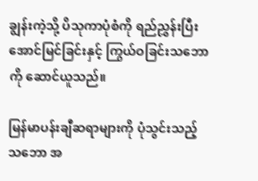ချွန်းကဲ့သို့ ပိသုကာပုံစံကို ရည်ညွှန်းပြီး အောင်မြင်ခြင်းနှင့် ကြွယ်ဝခြင်းသဘောကို ဆောင်ယူသည်။

မြန်မာပန်းချီဆရာများကို ပုံသွင်းသည့်သဘော အ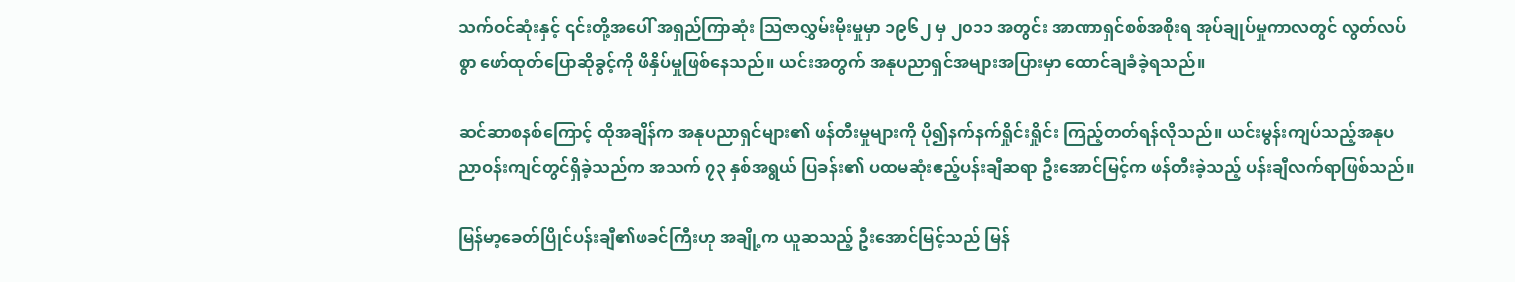သက်ဝင်ဆုံးနှင့် ၎င်းတို့အပေါ် အရှည်ကြာဆုံး သြဇာလွှမ်းမိုးမှုမှာ ၁၉၆၂ မှ ၂၀၁၁ အတွင်း အာဏာရှင်စစ်အစိုးရ အုပ်ချုပ်မှုကာလတွင် လွတ်လပ်စွာ ဖော်ထုတ်ပြောဆိုခွင့်ကို ဖိနှိပ်မှုဖြစ်နေသည်။ ယင်းအတွက် အနုပညာရှင်အများအပြားမှာ ထောင်ချခံခဲ့ရသည်။

ဆင်ဆာစနစ်ကြောင့် ထိုအချိန်က အနုပညာရှင်များ၏ ဖန်တီးမှုများကို ပို၍နက်နက်ရှိုင်းရှိုင်း ကြည့်တတ်ရန်လိုသည်။ ယင်းမွန်းကျပ်သည့်အနုပညာဝန်းကျင်တွင်ရှိခဲ့သည်က အသက် ၇၃ နှစ်အရွယ် ပြခန်း၏ ပထမဆုံးဧည့်ပန်းချီဆရာ ဦးအောင်မြင့်က ဖန်တီးခဲ့သည့် ပန်းချီလက်ရာဖြစ်သည်။

မြန်မာ့ခေတ်ပြိုင်ပန်းချီ၏ဖခင်ကြီးဟု အချို့က ယူဆသည့် ဦးအောင်မြင့်သည် မြန်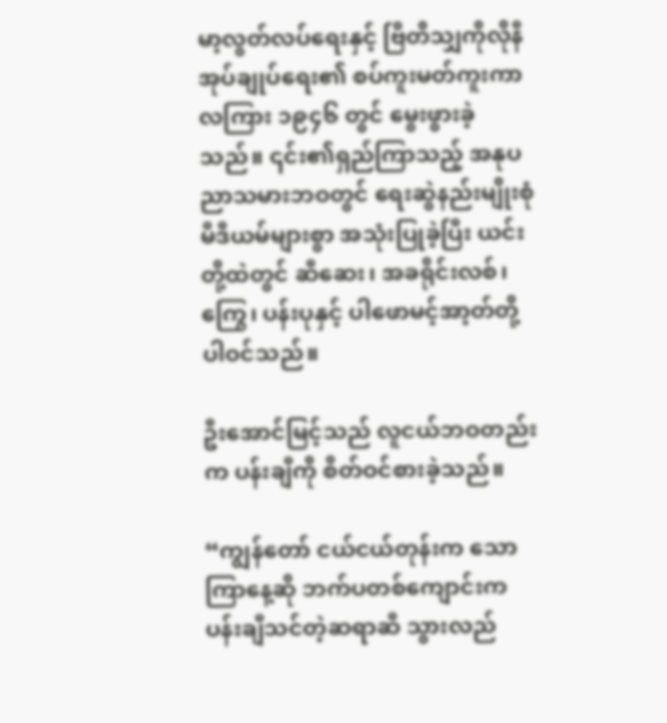မာ့လွတ်လပ်ရေးနှင့် ဗြိတိသျှကိုလိုနီအုပ်ချုပ်ရေး၏ စပ်ကူးမတ်ကူးကာလကြား ၁၉၄၆ တွင် မွေးဖွားခဲ့သည်။ ၎င်း၏ရှည်ကြာသည့် အနုပညာသမားဘဝတွင် ရေးဆွဲနည်းမျိုးစုံ မီဒီယမ်များစွာ အသုံးပြုခဲ့ပြီး ယင်းတို့ထဲတွင် ဆီဆေး၊ အခရိုင်းလစ်၊ ကြွေ၊ ပန်းပုနှင့် ပါဖောမင့်အာ့တ်တို့ပါဝင်သည်။

ဦးအောင်မြင့်သည် လူငယ်ဘဝတည်းက ပန်းချီကို စိတ်ဝင်စားခဲ့သည်။

“ကျွန်တော် ငယ်ငယ်တုန်းက သောကြာနေ့ဆို ဘက်ပတစ်ကျောင်းက ပန်းချီသင်တဲ့ဆရာဆီ သွားလည်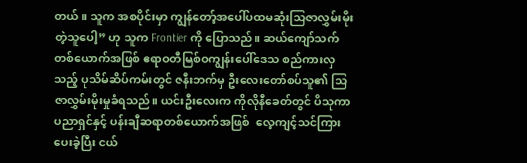တယ်။ သူက အစပိုင်းမှာ ကျွန်တော့်အပေါ်ပထမဆုံးသြဇာလွှမ်းမိုးတဲ့သူပေါ့” ဟု သူက Frontier ကို ပြောသည်။ ဆယ်ကျော်သက်တစ်ယောက်အဖြစ် ဧရာဝတီမြစ်ဝကျွန်းပေါ်ဒေသ စည်ကားလှသည့် ပုသိမ်ဆိပ်ကမ်းတွင် ဇနီးဘက်မှ ဦးလေးတော်စပ်သူ၏ သြဇာလွှမ်းမိုးမှုခံရသည်။ ယင်းဦးလေးက ကိုလိုနီခေတ်တွင် ပိသုကာပညာရှင်နှင့် ပန်းချီဆရာတစ်ယောက်အဖြစ်  လေ့ကျင့်သင်ကြားပေးခဲ့ပြီး ငယ်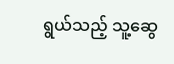ရွယ်သည့် သူ့ဆွေ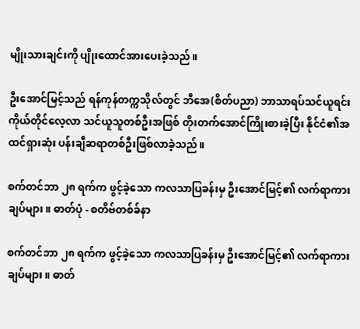မျိုးသားချင်းကို ပျိုးထောင်အားပေးခဲ့သည်။

ဦးအောင်မြင့်သည် ရန်ကုန်တက္ကသိုလ်တွင် ဘီအေ(စိတ်ပညာ) ဘာသာရပ်သင်ယူရင်း ကိုယ်တိုင်လေ့လာ သင်ယူသူတစ်ဦးအဖြစ် တိုးတက်အောင်ကြိုးစားခဲ့ပြီး နိုင်ငံ၏အထင်ရှားဆုံး ပန်းချီဆရာတစ်ဦးဖြစ်လာခဲ့သည်။

စက်တင်ဘာ ၂၈ ရက်က ဖွင့်ခဲ့သော ကလသာပြခန်းမှ ဦးအောင်မြင့်၏ လက်ရာကားချပ်များ။ ဓာတ်ပုံ - စတိဗ်တစ်ခ်နာ

စက်တင်ဘာ ၂၈ ရက်က ဖွင့်ခဲ့သော ကလသာပြခန်းမှ ဦးအောင်မြင့်၏ လက်ရာကားချပ်များ။ ဓာတ်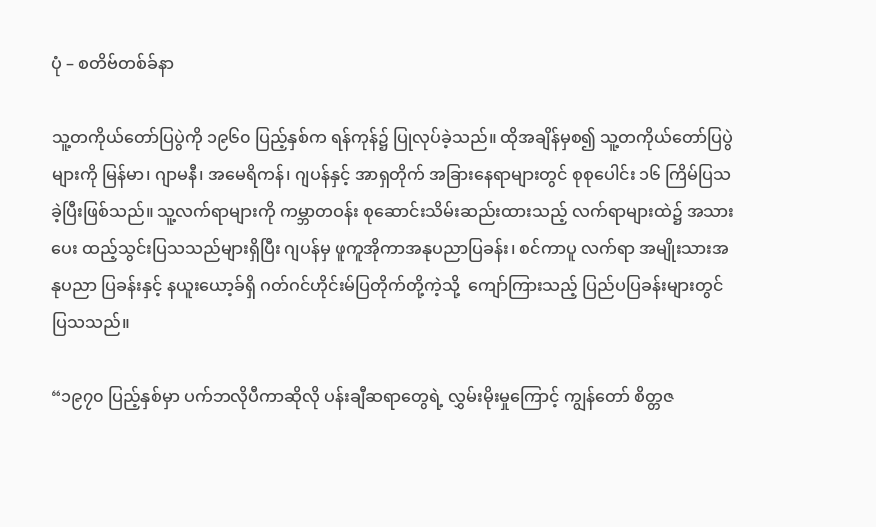ပုံ – စတိဗ်တစ်ခ်နာ

သူ့တကိုယ်တော်ပြပွဲကို ၁၉၆၀ ပြည့်နှစ်က ရန်ကုန်၌ ပြုလုပ်ခဲ့သည်။ ထိုအချိန်မှစ၍ သူ့တကိုယ်တော်ပြပွဲများကို မြန်မာ၊ ဂျာမနီ၊ အမေရိကန်၊ ဂျပန်နှင့် အာရှတိုက် အခြားနေရာများတွင် စုစုပေါင်း ၁၆ ကြိမ်ပြသခဲ့ပြီးဖြစ်သည်။ သူ့လက်ရာများကို ကမ္ဘာတဝန်း စုဆောင်းသိမ်းဆည်းထားသည့် လက်ရာများထဲ၌ အသားပေး ထည့်သွင်းပြသသည်များရှိပြီး ဂျပန်မှ ဖူကူအိုကာအနုပညာပြခန်း၊ စင်ကာပူ လက်ရာ အမျိုးသားအနုပညာ ပြခန်းနှင့် နယူးယော့ခ်ရှိ ဂတ်ဂင်ဟိုင်းမ်ပြတိုက်တို့ကဲ့သို့  ကျော်ကြားသည့် ပြည်ပပြခန်းများတွင် ပြသသည်။

“၁၉၇၀ ပြည့်နှစ်မှာ ပက်ဘလိုပီကာဆိုလို ပန်းချီဆရာတွေရဲ့ လွှမ်းမိုးမှုကြောင့် ကျွန်တော် စိတ္တဇ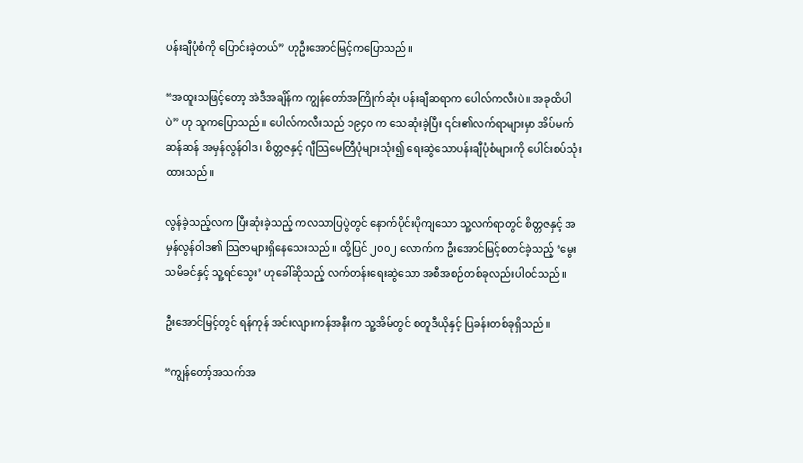ပန်းချီပုံစံကို ပြောင်းခဲ့တယ်” ဟုဦးအောင်မြင့်ကပြောသည်။

“အထူးသဖြင့်တော့ အဲဒီအချိန်က ကျွန်တော်အကြိုက်ဆုံး ပန်းချီဆရာက ပေါလ်ကလီးပဲ။ အခုထိပါပဲ” ဟု သူကပြောသည်။ ပေါလ်ကလီးသည် ၁၉၄၀ က သေဆုံးခဲ့ပြီး ၎င်း၏လက်ရာများမှာ အိပ်မက်ဆန်ဆန် အမှန်လွန်ဝါဒ၊ စိတ္တဇနှင့် ဂျီသြမေတြီပုံများသုံး၍ ရေးဆွဲသောပန်းချီပုံစံများကို ပေါင်းစပ်သုံးထားသည်။

လွန်ခဲ့သည့်လက ပြီးဆုံးခဲ့သည့် ကလသာပြပွဲတွင် နောက်ပိုင်းပိုကျသော သူ့လက်ရာတွင် စိတ္တဇနှင့် အမှန်လွန်ဝါဒ၏ သြဇာများရှိနေသေးသည်။ ထို့ပြင် ၂၀၀၂ လောက်က ဦးအောင်မြင့်စတင်ခဲ့သည့် ‘မွေးသမိခင်နှင့် သူ့ရင်သွေး’ ဟုခေါ်ဆိုသည့် လက်တန်းရေးဆွဲသော အစီအစဉ်တစ်ခုလည်းပါဝင်သည်။

ဦးအောင်မြင့်တွင် ရန်ကုန် အင်းလျားကန်အနီးက သူ့အိမ်တွင် စတူဒီယိုနှင့် ပြခန်းတစ်ခုရှိသည်။

“ကျွန်တော့်အသက်အ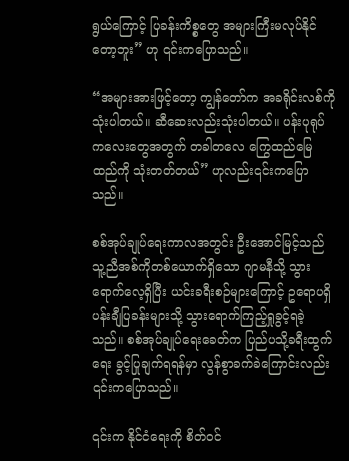ရွယ်ကြောင့် ပြခန်းကိစ္စတွေ အများကြီးမလုပ်နိုင်တော့ဘူး” ဟု ၎င်းကပြောသည်။

“အများအားဖြင့်တော့ ကျွန်တော်က အခရိုင်းလစ်ကို သုံးပါတယ်။ ဆီဆေးလည်းသုံးပါတယ်။ ပန်းပုရုပ်ကလေးတွေအတွက် တခါတလေ ကြွေထည်မြေထည်ကို သုံးတတ်တယ်” ဟုလည်း၎င်းကပြောသည်။

စစ်အုပ်ချုပ်ရေးကာလအတွင်း ဦးအောင်မြင့်သည် သူ့ညီအစ်ကိုတစ်ယောက်ရှိသော ဂျာမနီသို့ သွားရောက်လေ့ရှိပြီး ယင်းခရီးစဉ်များကြောင့် ဥရောပရှိ ပန်းချီပြခန်းများသို့ သွားရောက်ကြည့်ရှုခွင့်ရခဲ့သည်။ စစ်အုပ်ချုပ်ရေးခေတ်က ပြည်ပသို့ခရီးထွက်ရေး ခွင့်ပြုချက်ရရန်မှာ လွန်စွာခက်ခဲကြောင်းလည်း ၎င်းကပြောသည်။

၎င်းက နိုင်ငံရေးကို စိတ်ဝင်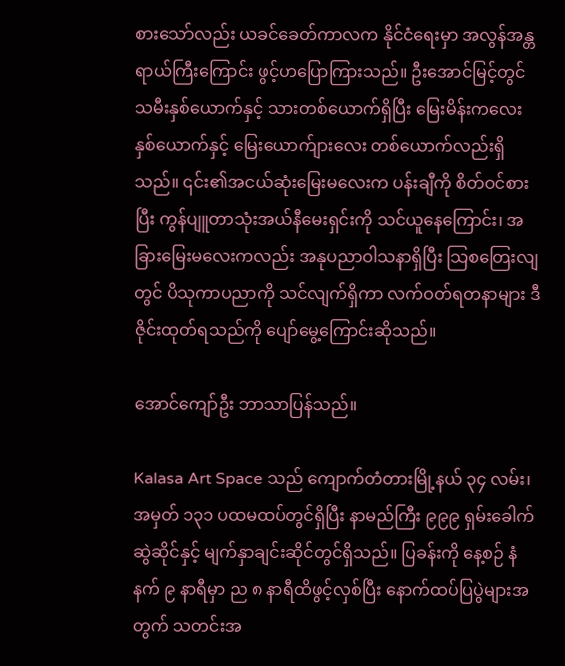စားသော်လည်း ယခင်ခေတ်ကာလက နိုင်ငံရေးမှာ အလွန်အန္တရာယ်ကြီးကြောင်း ဖွင့်ဟပြောကြားသည်။ ဦးအောင်မြင့်တွင် သမီးနှစ်ယောက်နှင့် သားတစ်ယောက်ရှိပြီး မြေးမိန်းကလေး နှစ်ယောက်နှင့် မြေးယောက်ျားလေး တစ်ယောက်လည်းရှိသည်။ ၎င်း၏အငယ်ဆုံးမြေးမလေးက ပန်းချီကို စိတ်ဝင်စားပြီး ကွန်ပျူတာသုံးအယ်နီမေးရှင်းကို သင်ယူနေကြောင်း၊ အခြားမြေးမလေးကလည်း အနုပညာဝါသနာရှိပြီး သြစတြေးလျတွင် ပိသုကာပညာကို သင်လျက်ရှိကာ လက်ဝတ်ရတနာများ ဒီဇိုင်းထုတ်ရသည်ကို ပျော်မွေ့ကြောင်းဆိုသည်။

အောင်ကျော်ဦး ဘာသာပြန်သည်။

Kalasa Art Space သည် ကျောက်တံတားမြို့နယ် ၃၄ လမ်း၊ အမှတ် ၁၃၁ ပထမထပ်တွင်ရှိပြီး နာမည်ကြီး ၉၉၉ ရှမ်းခေါက်ဆွဲဆိုင်နှင့် မျက်နှာချင်းဆိုင်တွင်ရှိသည်။ ပြခန်းကို နေ့စဉ် နံနက် ၉ နာရီမှာ ည ၈ နာရီထိဖွင့်လှစ်ပြီး နောက်ထပ်ပြပွဲများအတွက် သတင်းအ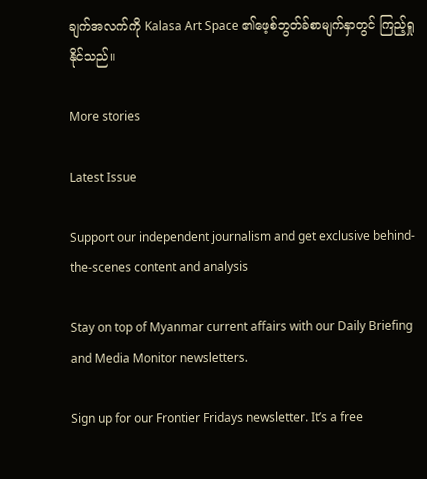ချက်အလက်ကို Kalasa Art Space ၏ဖေ့စ်ဘွတ်ခ်စာမျက်နှာတွင် ကြည့်ရှုနိုင်သည်။

More stories

Latest Issue

Support our independent journalism and get exclusive behind-the-scenes content and analysis

Stay on top of Myanmar current affairs with our Daily Briefing and Media Monitor newsletters.

Sign up for our Frontier Fridays newsletter. It’s a free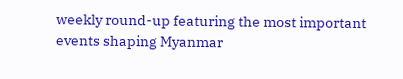weekly round-up featuring the most important events shaping Myanmar